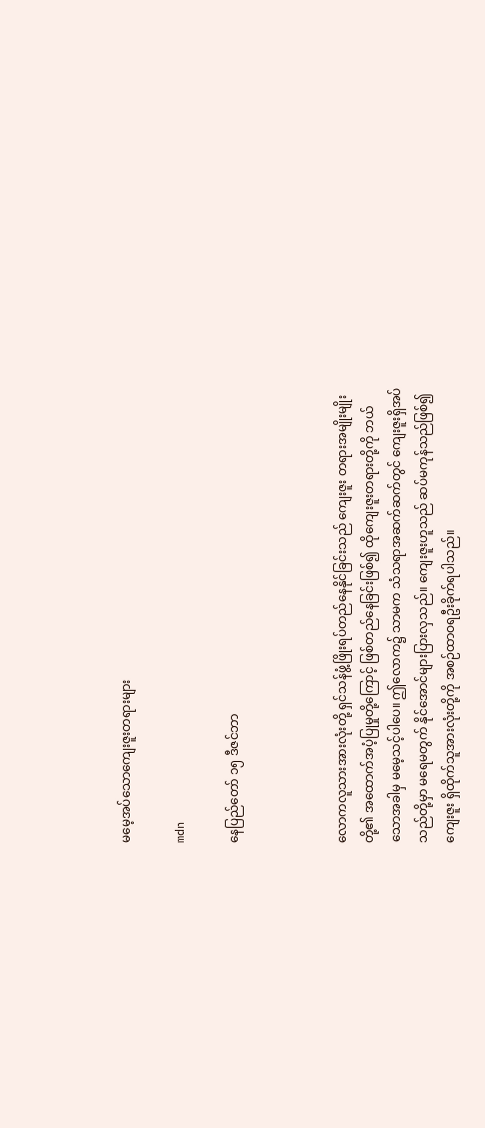မမေ့အပ်သောကျေးဇူးတရားများ

mdn

နေပြည်တော် ၁၅ ဒီဇင်ဘာ



လောကလူသားအားလုံးတို့ ရှင်သန်ဖွံ့ဖြိုးရပ်တည်နေနိုင်ခြင်းသည် ကျေးဇူး တရားအမျိုးမျိုးတို့၏ အထောက်အပံ့ပြုမှုတို့ကြောင့် ဖြစ်တည်နေခြင်းဖြစ်၍ ထိုကျေးဇူးတရားတို့ကို ဘယ်သောအခါမှ မမေ့သင့်ပါပေ။ ဤလောက၌ သာမက သံသရာအဆက်ဆက်တွင် ကျေးဇူးရှိအပ်သည်တို့မှာ မရေမတွက် နိုင်အောင်များပြားလှသည်။ ကျေးဇူးဟူသည် ဆပ်မကုန်သည်ဖြစ်၍ ကျေးဇူး ရှိထိုက်သူအားလုံးတို့ကို အစဉ်ထာဝရဦးခိုက်ရပါသည်။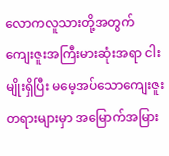လောကလူသားတို့အတွက် ကျေးဇူးအကြီးမားဆုံးအရာ ငါးမျိုးရှိပြီး မမေ့အပ်သောကျေးဇူးတရားများမှာ အမြောက်အမြား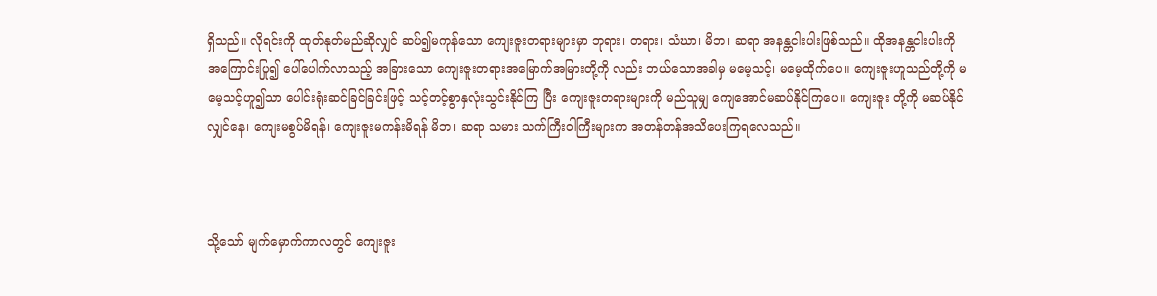ရှိသည်။ လိုရင်းကို ထုတ်နုတ်မည်ဆိုလျှင် ဆပ်၍မကုန်သော ကျေးဇူးတရားများမှာ ဘုရား၊ တရား၊ သံဃာ၊ မိဘ၊ ဆရာ အနန္တငါးပါးဖြစ်သည်။ ထိုအနန္တငါးပါးကို အကြောင်းပြု၍ ပေါ်ပေါက်လာသည့် အခြားသော ကျေးဇူးတရားအမြောက်အမြားတို့ကို လည်း ဘယ်သောအခါမှ မမေ့သင့်၊ မမေ့ထိုက်ပေ။ ကျေးဇူးဟူသည်တို့ကို မမေ့သင့်ဟူ၍သာ ပေါင်းရုံးဆင်ခြင်ခြင်းဖြင့် သင့်တင့်စွာနှလုံးသွင်းနိုင်ကြ ပြီး ကျေးဇူးတရားများကို မည်သူမျှ ကျေအောင်မဆပ်နိုင်ကြပေ။ ကျေးဇူး တို့ကို မဆပ်နိုင်လျှင်နေ၊ ကျေးမစွပ်မိရန်၊ ကျေးဇူးမကန်းမိရန် မိဘ၊ ဆရာ သမား သက်ကြီးဝါကြီးများက အတန်တန်အသိပေးကြရလေသည်။



သို့သော် မျက်မှောက်ကာလတွင် ကျေးဇူး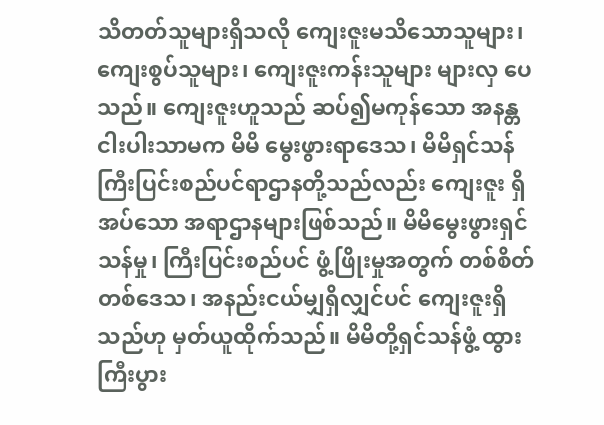သိတတ်သူများရှိသလို ကျေးဇူးမသိသောသူများ၊ ကျေးစွပ်သူများ၊ ကျေးဇူးကန်းသူများ များလှ ပေသည်။ ကျေးဇူးဟူသည် ဆပ်၍မကုန်သော အနန္တငါးပါးသာမက မိမိ မွေးဖွားရာဒေသ၊ မိမိရှင်သန်ကြီးပြင်းစည်ပင်ရာဌာနတို့သည်လည်း ကျေးဇူး ရှိအပ်သော အရာဌာနများဖြစ်သည်။ မိမိမွေးဖွားရှင်သန်မှု၊ ကြီးပြင်းစည်ပင် ဖွံ့ဖြိုးမှုအတွက် တစ်စိတ်တစ်ဒေသ၊ အနည်းငယ်မျှရှိလျှင်ပင် ကျေးဇူးရှိ သည်ဟု မှတ်ယူထိုက်သည်။ မိမိတို့ရှင်သန်ဖွံ့ ထွား ကြီးပွား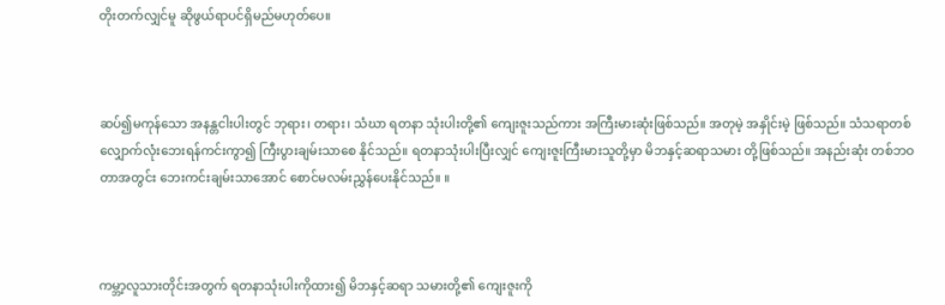တိုးတက်လျှင်မူ ဆိုဖွယ်ရာပင်ရှိမည်မဟုတ်ပေ။



ဆပ်၍မကုန်သော အနန္တငါးပါးတွင် ဘုရား၊ တရား၊ သံဃာ ရတနာ သုံးပါးတို့၏ ကျေးဇူးသည်ကား အကြီးမားဆုံးဖြစ်သည်။ အတုမဲ့ အနှိုင်းမဲ့ ဖြစ်သည်။ သံသရာတစ်လျှောက်လုံးဘေးရန်ကင်းကွာ၍ ကြီးပွားချမ်းသာစေ နိုင်သည်။ ရတနာသုံးပါးပြီးလျှင် ကျေးဇူးကြီးမားသူတို့မှာ မိဘနှင့်ဆရာသမား တို့ဖြစ်သည်။ အနည်းဆုံး တစ်ဘဝတာအတွင်း ဘေးကင်းချမ်းသာအောင် စောင်မလမ်းညွှန်ပေးနိုင်သည်။ ။



ကမ္ဘာ့လူသားတိုင်းအတွက် ရတနာသုံးပါးကိုထား၍ မိဘနှင့်ဆရာ သမားတို့၏ ကျေးဇူးကို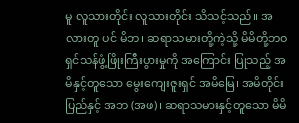မူ လူသားတိုင်း လူသားတိုင်း သိသင့်သည်။ အလားတူ ပင် မိဘ၊ ဆရာသမားတို့ကဲ့သို့ မိမိတို့ဘဝ ရှင်သန်ဖွံ့ဖြိုးကြီးပွားမှုကို အကြောင်း ပြုသည့် အမိနှင့်တူသော မွေးကျေးဇူးရှင် အမိမြေ၊ အမိတိုင်းပြည်နှင့် အဘ (အဖ)၊ ဆရာသမားနှင့်တူသော မိမိ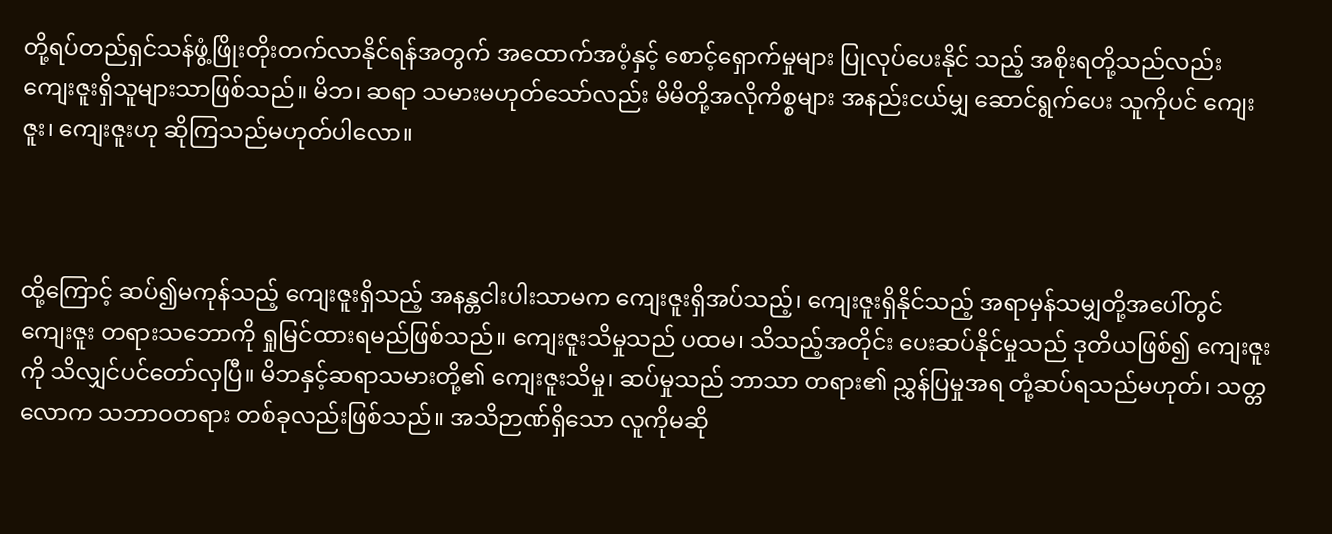တို့ရပ်တည်ရှင်သန်ဖွံ့ဖြိုးတိုးတက်လာနိုင်ရန်အတွက် အထောက်အပံ့နှင့် စောင့်ရှောက်မှုများ ပြုလုပ်ပေးနိုင် သည့် အစိုးရတို့သည်လည်း ကျေးဇူးရှိသူများသာဖြစ်သည်။ မိဘ၊ ဆရာ သမားမဟုတ်သော်လည်း မိမိတို့အလိုကိစ္စများ အနည်းငယ်မျှ ဆောင်ရွက်ပေး သူကိုပင် ကျေးဇူး၊ ကျေးဇူးဟု ဆိုကြသည်မဟုတ်ပါလော။



ထို့ကြောင့် ဆပ်၍မကုန်သည့် ကျေးဇူးရှိသည့် အနန္တငါးပါးသာမက ကျေးဇူးရှိအပ်သည့်၊ ကျေးဇူးရှိနိုင်သည့် အရာမှန်သမျှတို့အပေါ်တွင် ကျေးဇူး တရားသဘောကို ရှုမြင်ထားရမည်ဖြစ်သည်။ ကျေးဇူးသိမှုသည် ပထမ၊ သိသည့်အတိုင်း ပေးဆပ်နိုင်မှုသည် ဒုတိယဖြစ်၍ ကျေးဇူးကို သိလျှင်ပင်တော်လှပြီ။ မိဘနှင့်ဆရာသမားတို့၏ ကျေးဇူးသိမှု၊ ဆပ်မှုသည် ဘာသာ တရား၏ ညွှန်ပြမှုအရ တုံ့ဆပ်ရသည်မဟုတ်၊ သတ္တလောက သဘာဝတရား တစ်ခုလည်းဖြစ်သည်။ အသိဉာဏ်ရှိသော လူကိုမဆို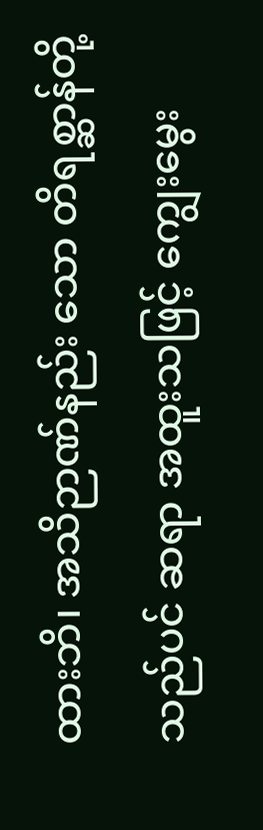ထားဘိ၊ အသိဉာဏ်နည်း သော တိရစ္ဆာန်တို့သည်ပင် ဆရာ အထူးသဖြင့် ကျွေးမွေး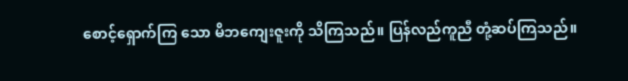စောင့်ရှောက်ကြ သော မိဘကျေးဇူးကို သိကြသည်။ ပြန်လည်ကူညီ တုံ့ဆပ်ကြသည်။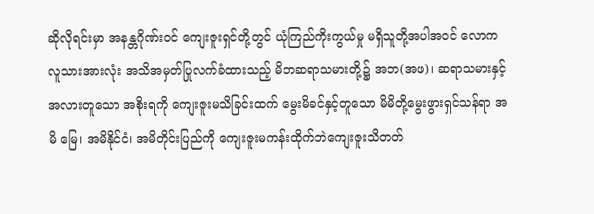ဆိုလိုရင်းမှာ အနန္တဂိုဏ်းဝင် ကျေးဇူးရှင်တို့တွင် ယုံကြည်ကိုးကွယ်မှု မရှိသူတို့အပါအဝင် လောကလူသားအားလုံး အသိအမှတ်ပြုလက်ခံထားသည့် မိဘဆရာသမားတို့၌ အဘ(အဖ)၊ ဆရာသမားနှင့်အလားတူသော အစိုးရကို ကျေးဇူးမသိခြင်းထက် မွေးမိခင်နှင့်တူသော မိမိတို့မွေးဖွားရှင်သန်ရာ အမိ မြေ၊ အမိနိုင်ငံ၊ အမိတိုင်းပြည်ကို ကျေးဇူးမကန်းထိုက်ဘဲကျေးဇူးသိတတ်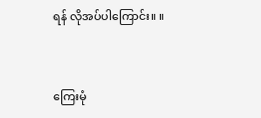ရန် လိုအပ်ပါကြောင်း။ ။



ကြေးမုံ